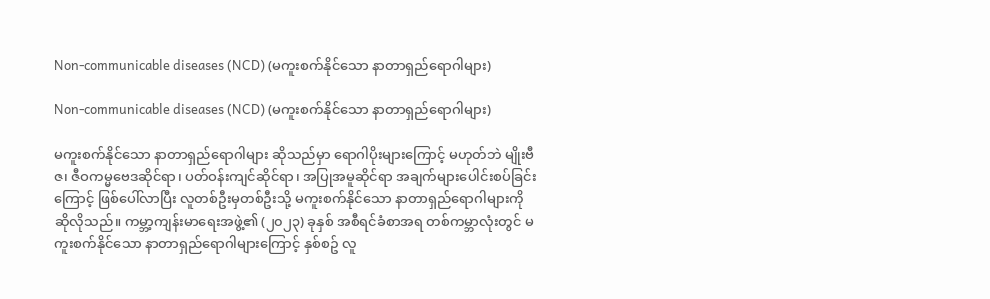Non-communicable diseases (NCD) (မကူးစက်နိုင်သော နာတာရှည်ရောဂါများ)

Non-communicable diseases (NCD) (မကူးစက်နိုင်သော နာတာရှည်ရောဂါများ)

မကူးစက်နိုင်သော နာတာရှည်ရောဂါများ ဆိုသည်မှာ ရောဂါပိုးများကြောင့် မဟုတ်ဘဲ မျိုးဗီဇ၊ ဇီဝကမ္မဗေဒဆိုင်ရာ၊ ပတ်ဝန်းကျင်ဆိုင်ရာ၊ အပြုအမူဆိုင်ရာ အချက်များပေါင်းစပ်ခြင်းကြောင့် ဖြစ်ပေါ်လာပြီး လူတစ်ဦးမှတစ်ဦးသို့ မကူးစက်နိုင်သော နာတာရှည်ရောဂါများကို ဆိုလိုသည်။ ကမ္ဘာ့ကျန်းမာရေးအဖွဲ့၏ (၂၀၂၃) ခုနှစ် အစီရင်ခံစာအရ တစ်ကမ္ဘာလုံးတွင် မကူးစက်နိုင်သော နာတာရှည်ရောဂါများကြောင့် နှစ်စဥ် လူ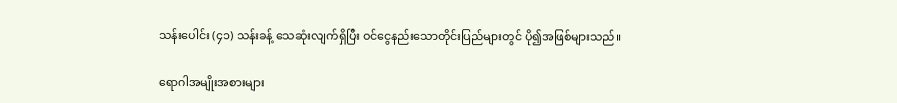သန်းပေါင်း (၄၁) သန်းခန့် သေဆုံးလျက်ရှိပြီး ဝင်ငွေနည်းသောတိုင်းပြည်များတွင် ပို၍အဖြစ်များသည်။

ရောဂါအမျိုးအစားများ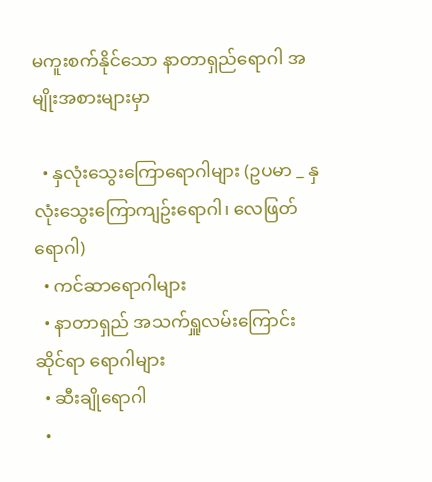မကူးစက်နိုင်သော နာတာရှည်ရောဂါ အမျိုးအစားများမှာ

  • နှလုံးသွေးကြောရောဂါများ (ဥပမာ _ နှလုံးသွေးကြောကျဥ်းရောဂါ၊ လေဖြတ်ရောဂါ)
  • ကင်ဆာရောဂါများ
  • နာတာရှည် အသက်ရှူလမ်းကြောင်းဆိုင်ရာ ရောဂါများ
  • ဆီးချို‌ရောဂါ
  •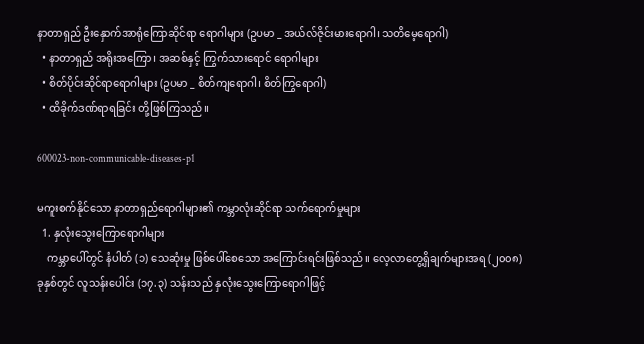နာတာရှည် ဦးနှောက်အာရုံကြောဆိုင်ရာ ရောဂါများ (ဥပမာ _ အယ်လ်ဇိုင်းမားရောဂါ၊ သတိမေ့‌ရောဂါ)
  • နာတာရှည် အရိုးအကြော၊ အဆစ်နှင့် ကြွက်သားရောင် ရောဂါများ
  • စိတ်ပိုင်းဆိုင်ရာ‌ရောဂါများ (ဥပမာ _ စိတ်ကျရောဂါ၊ စိတ်ကြွရောဂါ)
  • ထိခိုက်ဒဏ်ရာရခြင်း တို့ဖြစ်ကြသည်။

600023-non-communicable-diseases-p1

မကူးစက်နိုင်သော နာတာရှည်ရောဂါများ၏ ကမ္ဘာလုံးဆိုင်ရာ သက်ရောက်မှုများ
  1. နှလုံးသွေးကြောရောဂါများ
    ကမ္ဘာပေါ်တွင် နံပါတ် (၁) သေဆုံးမှု ဖြစ်ပေါ်စေသော အကြောင်းရင်းဖြစ်သည်။ လေ့လာတွေ့ရှိချက်များအရ (၂၀၀၈) ခုနှစ်တွင် လူသန်းပေါင်း (၁၇.၃) သန်းသည် နှလုံးသွေးကြောရောဂါဖြင့်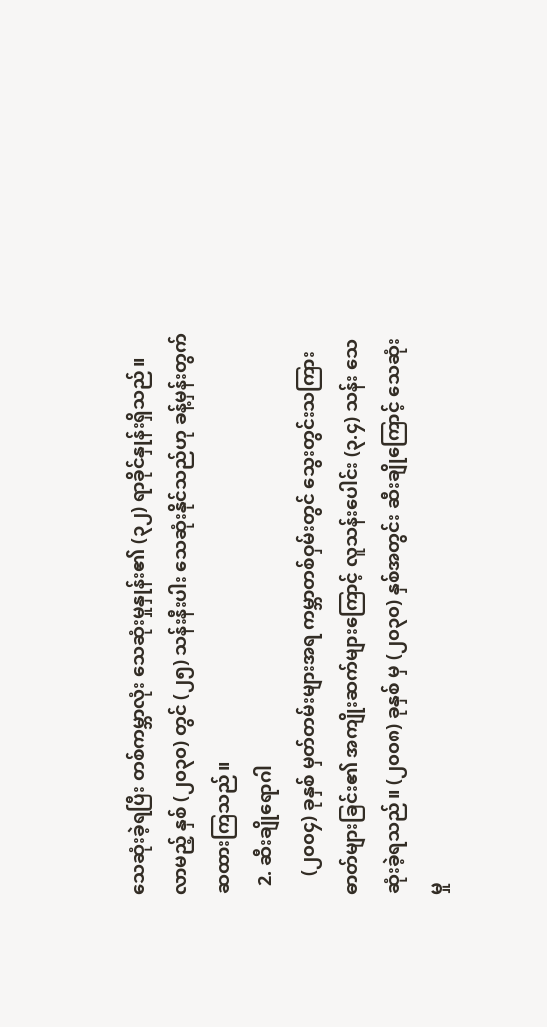သေဆုံးခဲ့ရပြီး တစ်ကမ္ဘာလုံး သေဆုံးမှုနှုန်း၏ (၃၂) ရာခိုင်နှုန်းရှိသည်။ လာမည့် နှစ် (၂၀၃၀) တွင် (၂၅) သန်းနီးပါး သေဆုံးနိုင်သည်ဟု ခန့်မှန်းတွက်ဆထားကြသည်။
  2. ဆီးချိုရောဂါ
    (၂၀၀၄) ခုနှစ် မှတ်တမ်းများအရ ကမ္ဘာတစ်ဝှမ်းတွင် သွေးတွင်းသကြားဓာတ်များခြင်း၏ အကျိုးဆက်များကြောင့် လူသန်းပေါင်း (၃.၄) သန်း သေဆုံးခဲ့ရသည်။ (၂၀၀၈) ခုနှစ် မှ (၂၀၃၀) နှစ်အတွင်း ဆီးချိုကြောင့် သေဆုံးမှု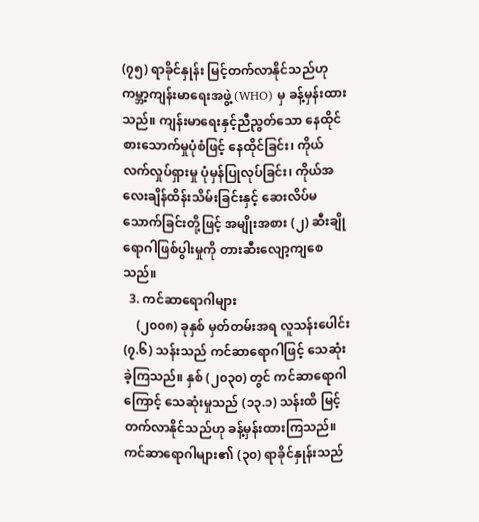(၇၅) ရာခိုင်နှုန်း မြင့်တက်လာနိုင်သည်ဟု ကမ္ဘာ့ကျန်းမာ‌ရေးအဖွဲ့ (WHO) မှ ခန့်မှန်းထားသည်။ ကျန်းမာ‌ရေးနှင့်ညီညွတ်သော နေထိုင်စားသောက်မှုပုံစံဖြင့် နေထိုင်ခြင်း၊ ကိုယ်လက်လှုပ်ရှားမှု ပုံမှန်ပြုလုပ်ခြင်း၊ ကိုယ်အလေးချိန်ထိန်းသိမ်းခြင်းနှင့် ဆေးလိပ်မသောက်ခြင်းတို့ဖြင့် အမျိုးအစား (၂) ဆီးချို ရောဂါဖြစ်ပွါးမှုကို တားဆီးလျော့ကျစေသည်။
  3. ကင်ဆာရောဂါများ
    (၂၀၀၈) ခုနှစ် မှတ်တမ်းအရ လူသန်းပေါင်း (၇.၆) သန်းသည် ကင်ဆာ‌ရောဂါဖြင့် သေဆုံးခဲ့ကြသည်။ နှစ် (၂၀၃၀) တွင် ကင်ဆာရောဂါကြောင့် သေဆုံးမှုသည် (၁၃.၁) သန်းထိ မြင့်တက်လာနိုင်သည်ဟု ခန့်မှန်းထားကြသည်။ ကင်ဆာရောဂါများ၏ (၃၀) ရာခိုင်နှုန်းသည်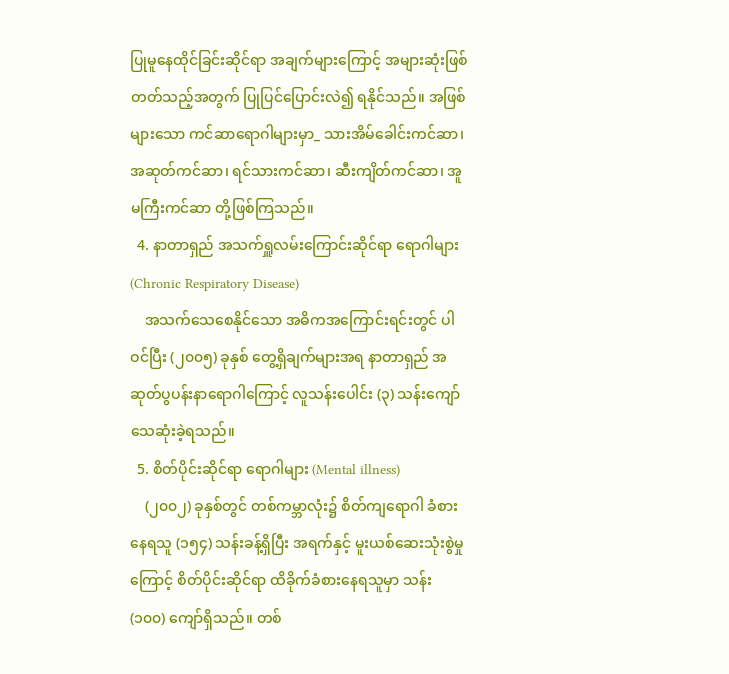ပြုမူနေထိုင်ခြင်းဆိုင်ရာ အချက်များကြောင့် အများဆုံးဖြစ်တတ်သည့်အတွက် ပြုပြင်ပြောင်းလဲ၍ ရနိုင်သည်။ အဖြစ်များသော ကင်ဆာရောဂါများမှာ_ သားအိမ်ခေါင်းကင်ဆာ၊ အဆုတ်ကင်ဆာ၊ ရင်သားကင်ဆာ၊ ဆီးကျိတ်ကင်ဆာ၊ အူမကြီးကင်ဆာ တို့ဖြစ်ကြသည်။
  4. နာတာရှည် အသက်ရှူလမ်းကြောင်းဆိုင်ရာ ရောဂါများ (Chronic Respiratory Disease)
    အသက်သေစေနိုင်သော အဓိကအကြောင်းရင်းတွင် ပါဝင်ပြီး (၂၀၀၅) ခုနှစ် တွေ့ရှိချက်များအရ နာတာရှည် အဆုတ်ပွပန်းနာ‌ရောဂါကြောင့် လူသန်းပေါင်း (၃) သန်းကျော် သေဆုံးခဲ့ရသည်။
  5. စိတ်ပိုင်းဆိုင်ရာ ရောဂါများ (Mental illness)
    (၂၀၀၂) ခုနှစ်တွင် တစ်ကမ္ဘာလုံး၌ စိတ်ကျရောဂါ ခံစားနေရသူ (၁၅၄) သန်းခန့်ရှိပြီး အရက်နှင့် မူးယစ်ဆေးသုံးစွဲမှုကြောင့် စိတ်ပိုင်းဆိုင်ရာ ထိခိုက်ခံစား‌နေရသူမှာ သန်း (၁၀၀) ကျော်ရှိသည်။ တစ်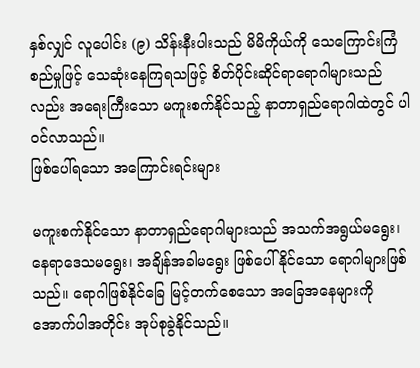နှစ်လျှင် လူပေါင်း (၉) သိန်းနီးပါးသည် မိမိကိုယ်ကို သေကြောင်းကြံစည်မှုဖြင့် သေဆုံးနေကြရသဖြင့် စိတ်ပိုင်းဆိုင်ရာရောဂါများသည်လည်း အရေးကြီးသော မကူးစက်နိုင်သည့် နာတာရှည်ရောဂါထဲတွင် ပါဝင်လာသည်။
ဖြစ်ပေါ်ရသော အကြောင်းရင်းများ

မကူးစက်နိုင်သော နာတာရှည်ရောဂါများသည် အသက်အရွယ်မရွေး၊ နေရာဒေသမရွေး၊ အချိန်အခါမ‌ရွေး ဖြစ်ပေါ်နိုင်သော ရောဂါများဖြစ်သည်။ ရောဂါဖြစ်နိုင်ခြေ မြင့်တက်စေသော အခြေအနေများကို အောက်ပါအတိုင်း အုပ်စုခွဲနိုင်သည်။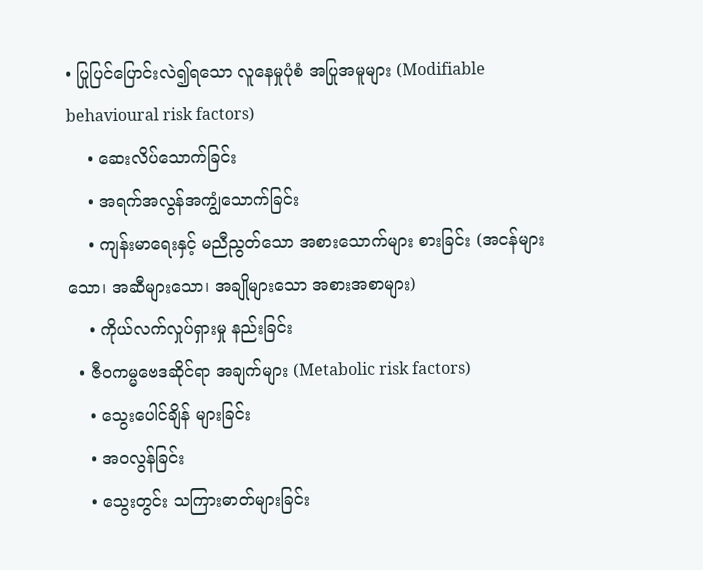• ပြုပြင်ပြောင်းလဲ၍ရသော လူနေမှုပုံစံ အပြုအမူများ (Modifiable behavioural risk factors)
    • ဆေးလိပ်သောက်ခြင်း
    • အရက်အလွန်အကျွံသောက်ခြင်း
    • ကျန်းမာ‌ရေးနှင့် မညီညွတ်သော အစားသောက်များ စားခြင်း (အငန်များသော၊ အဆီများသော၊ အချိုများသော အစားအစာများ)
    • ကိုယ်လက်လှုပ်ရှားမှု နည်းခြင်း
  • ဇီဝကမ္မဗေဒဆိုင်ရာ အချက်များ (Metabolic risk factors)
    • သွေးပေါင်ချိန် များခြင်း
    • အဝလွန်ခြင်း
    • သွေးတွင်း သကြားဓာတ်များခြင်း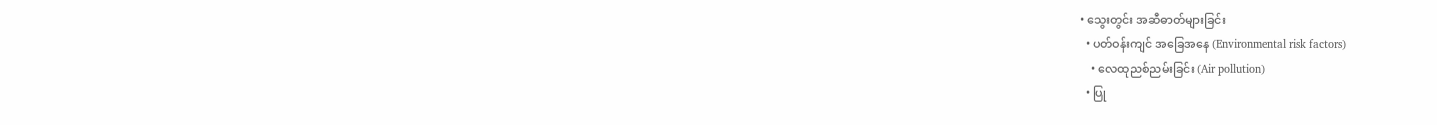• သွေးတွင်း အဆီဓာတ်များခြင်း
  • ပတ်ဝန်းကျင် အခြေအနေ (Environmental risk factors)
    • လေထုညစ်ညမ်းခြင်း (Air pollution)
  • ပြု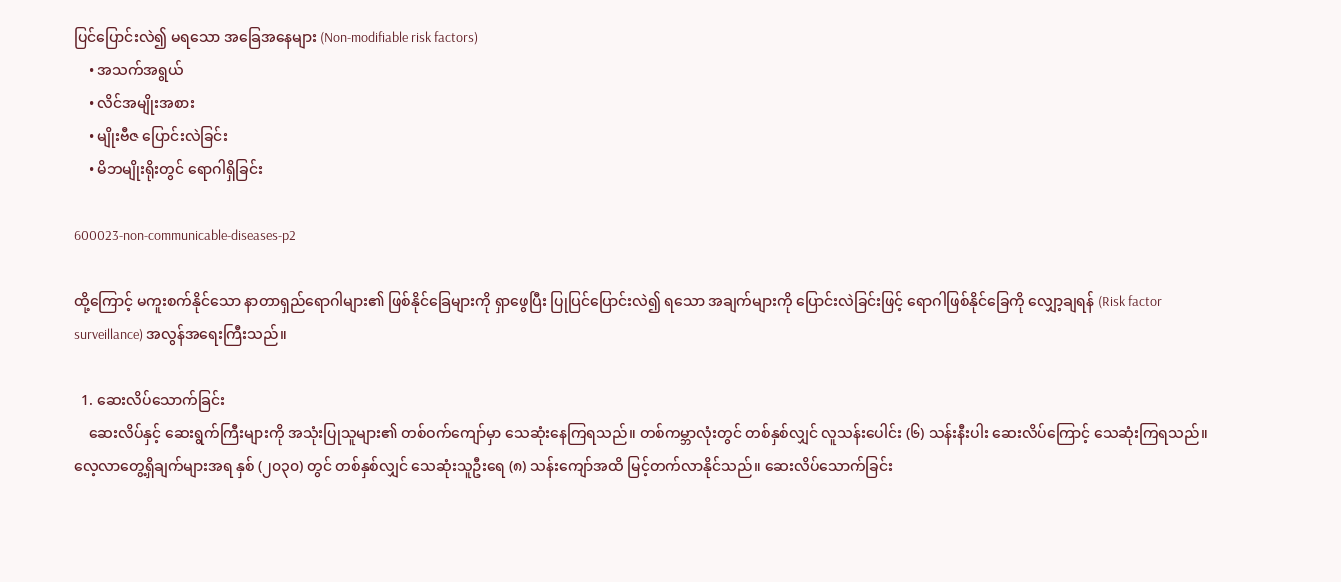ပြင်ပြောင်းလဲ၍ မရသော အခြေအနေများ (Non-modifiable risk factors)
    • အသက်အရွယ်
    • လိင်အမျိုးအစား
    • မျိုးဗီဇ ပြောင်းလဲခြင်း
    • မိဘမျိုးရိုးတွင် ရောဂါရှိခြင်း

600023-non-communicable-diseases-p2

ထို့ကြောင့် မကူးစက်နိုင်သော နာတာရှည်ရောဂါများ၏ ဖြစ်နိုင်ခြေများကို ရှာဖွေပြီး ပြုပြင်ပြောင်းလဲ၍ ရသော အချက်များကို ပြောင်းလဲခြင်းဖြင့် ‌ရောဂါဖြစ်နိုင်ခြေကို လျှော့ချရန် (Risk factor surveillance) အလွန်အရေးကြီးသည်။

  1. ဆေးလိပ်သောက်ခြင်း
    ဆေးလိပ်နှင့် ဆေးရွက်ကြီးများကို အသုံးပြုသူများ၏ တစ်ဝက်ကျော်မှာ သေဆုံးနေကြရသည်။ တစ်ကမ္ဘာလုံးတွင် တစ်နှစ်လျှင် လူသန်းပေါင်း (၆) သန်းနီးပါး ဆေးလိပ်ကြောင့် သေဆုံးကြရသည်။ လေ့လာတွေ့ရှိချက်များအရ နှစ် (၂၀၃၀) တွင် တစ်နှစ်လျှင် သေဆုံးသူဦးရေ (၈) သန်းကျော်အထိ မြင့်တက်လာနိုင်သည်။ ဆေးလိပ်သောက်ခြင်း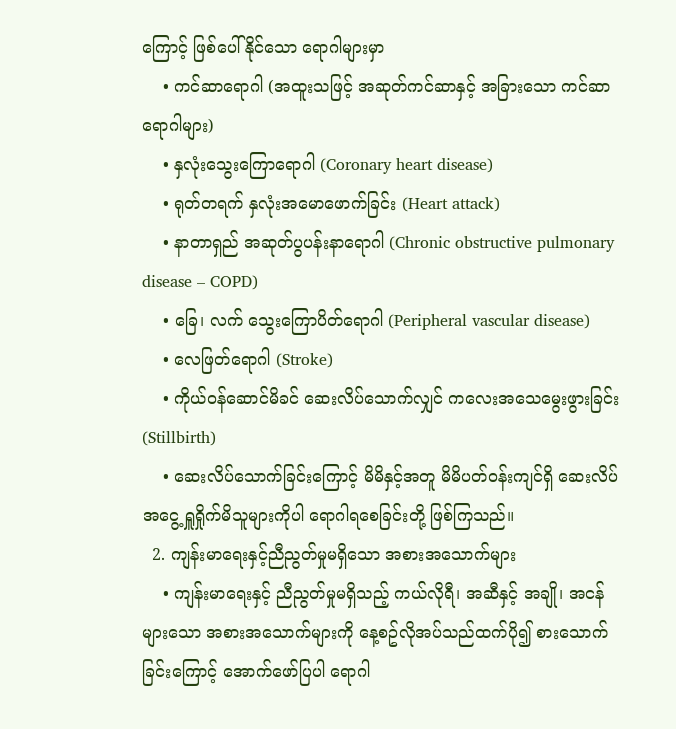ကြောင့် ဖြစ်ပေါ်နိုင်သော ရောဂါများမှာ
    • ကင်ဆာရောဂါ (အထူးသဖြင့် အဆုတ်ကင်ဆာနှင့် အခြားသော ကင်ဆာရောဂါများ)
    • နှလုံးသွေးကြောရောဂါ (Coronary heart disease)
    • ရုတ်တရက် နှလုံးအမောဖောက်ခြင်း (Heart attack)
    • နာတာရှည် အဆုတ်ပွပန်းနာရောဂါ (Chronic obstructive pulmonary disease – COPD)
    • ခြေ၊ လက် သွေးကြောပိတ်‌ရောဂါ (Peripheral vascular disease)
    • လေဖြတ်‌ရောဂါ (Stroke)
    • ကိုယ်ဝန်ဆောင်မိခင် ဆေးလိပ်သောက်လျှင် ကလေးအသေမွေးဖွားခြင်း (Stillbirth)
    • ဆေးလိပ်သောက်ခြင်းကြောင့် မိမိနှင့်အတူ မိမိပတ်ဝန်းကျင်ရှိ ဆေးလိပ်အငွေ့ ရှူရှိုက်မိသူများကိုပါ ရောဂါရစေခြင်းတို့ ဖြစ်ကြသည်။
  2. ကျန်းမာ‌ရေးနှင့်ညီညွတ်မှုမရှိသော အစားအသောက်များ
    • ကျန်းမာရေးနှင့် ညီညွတ်မှုမရှိသည့် ကယ်လိုရီ၊ အဆီနှင့် အချို၊ အငန်များသော အစားအသောက်များကို နေ့စဥ်လိုအပ်သည်ထက်ပို၍ စားသောက်ခြင်းကြောင့် အောက်ဖော်ပြပါ ရောဂါ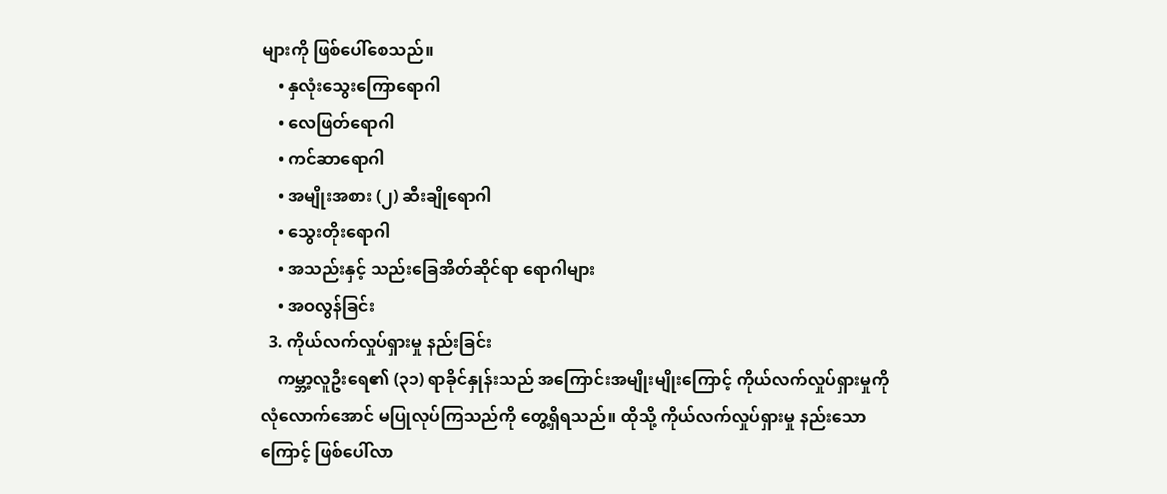များကို ဖြစ်ပေါ်စေသည်။
    • နှလုံးသွေးကြောရောဂါ
    • လေဖြတ်ရောဂါ
    • ကင်ဆာရောဂါ
    • အမျိုးအစား (၂) ဆီးချို‌ရောဂါ
    • သွေးတိုးရောဂါ
    • အသည်းနှင့် သည်းခြေအိတ်ဆိုင်ရာ ရောဂါများ
    • အဝလွန်ခြင်း
  3. ကိုယ်လက်လှုပ်ရှားမှု နည်းခြင်း
    ကမ္ဘာ့လူဦးရေ၏ (၃၁) ရာခိုင်နှုန်းသည် အကြောင်းအမျိုးမျိုးကြောင့် ကိုယ်လက်လှုပ်ရှားမှုကို လုံလောက်အောင် မပြုလုပ်ကြသည်ကို တွေ့ရှိရသည်။ ထိုသို့ ကိုယ်လက်လှုပ်ရှားမှု နည်းသောကြောင့် ဖြစ်ပေါ်လာ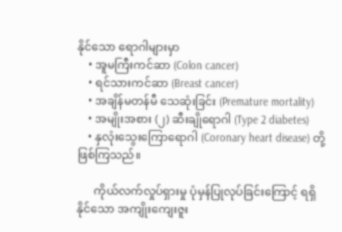နိုင်သော ရောဂါများမှာ
    • အူမကြီးကင်ဆာ (Colon cancer)
    • ရင်သားကင်ဆာ (Breast cancer)
    • အချိန်မတန်မီ သေဆုံးခြင်း (Premature mortality)
    • အမျိုးအစား (၂) ဆီးချိုရောဂါ (Type 2 diabetes)
    • နှလုံးသွေးကြောရောဂါ (Coronary heart disease) တို့ဖြစ်ကြသည်။

      ကိုယ်လက်လှုပ်ရှားမှု ပုံမှန်ပြုလုပ်ခြင်းကြောင့် ရရှိနိုင်သော အကျိုးကျေးဇူး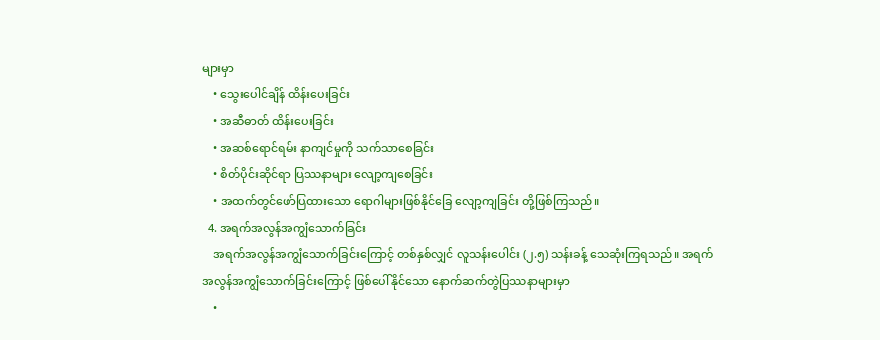များမှာ
    • သွေးပေါင်ချိန် ထိန်းပေးခြင်း
    • အဆီဓာတ် ထိန်းပေးခြင်း
    • အဆစ်ရောင်ရမ်း နာကျင်မှုကို သက်သာစေခြင်း
    • စိတ်ပိုင်းဆိုင်ရာ ပြဿနာများ လျော့ကျစေခြင်း
    • အထက်တွင်ဖော်ပြထားသော ‌ရောဂါများဖြစ်နိုင်ခြေ လျော့ကျခြင်း တို့ဖြစ်ကြသည်။
  4. အရက်အလွန်အကျွံသောက်ခြင်း
    အရက်အလွန်အကျွံသောက်ခြင်းကြောင့် တစ်နှစ်လျှင် လူသန်းပေါင်း (၂.၅) သန်းခန့် သေဆုံးကြရသည်။ အရက်အလွန်အကျွံသောက်ခြင်းကြောင့် ဖြစ်ပေါ်နိုင်သော နောက်ဆက်တွဲပြဿနာများမှာ
    •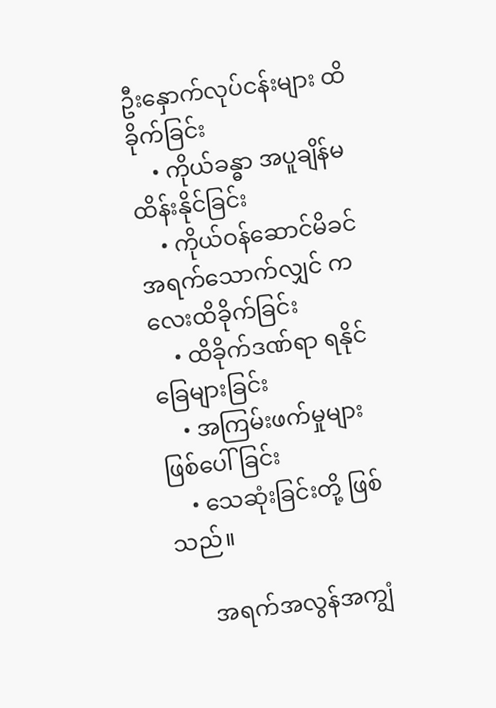ဦးနှောက်လုပ်ငန်းများ ထိခိုက်ခြင်း
    • ကိုယ်ခန္ဓာ အပူချိန်မထိန်းနိုင်ခြင်း
    • ကိုယ်ဝန်ဆောင်မိခင် အရက်သောက်လျှင် ကလေးထိခိုက်ခြင်း
    • ထိခိုက်ဒဏ်ရာ ရနိုင်ခြေများခြင်း
    • အကြမ်းဖက်မှုများ ဖြစ်ပေါ်ခြင်း
    • သေဆုံးခြင်းတို့ ဖြစ်သည်။

      အရက်အလွန်အကျွံ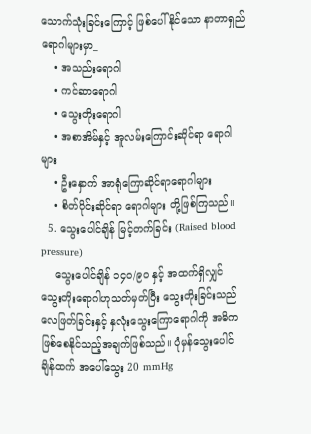သောက်သုံးခြင်းကြောင့် ဖြစ်ပေါ်နိုင်သော နာတာရှည်ရောဂါများမှာ_
    • အသည်း‌ရောဂါ
    • ကင်ဆာရောဂါ
    • သွေးတိုး‌ရောဂါ
    • အစာအိမ်နှင့် အူလမ်းကြောင်းဆိုင်ရာ ရောဂါများ
    • ဦးနှောက် အာရုံကြောဆိုင်ရာရောဂါများ
    • စိတ်ပိုင်းဆိုင်ရာ ရောဂါများ တို့ဖြစ်ကြသည်။
  5. သွေးပေါင်ချိန် မြင့်တက်ခြင်း (Raised blood pressure)
    သွေးပေါင်ချိန် ၁၄၀/၉၀ နှင့် အထက်ရှိလျှင် သွေးတိုးရောဂါဟုသတ်မှတ်ပြီး သွေးတိုးခြင်းသည် လေဖြတ်ခြင်းနှင့် နှလုံးသွေးကြော‌ရောဂါကို အဓိကဖြစ်စေနိုင်သည့်အချက်ဖြစ်သည်။ ပုံမှန်သွေးပေါင်ချိန်ထက် အပေါ်သွေး 20 mmHg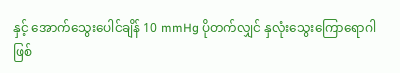နှင့် အောက်သွေးပေါင်ချိန် 10 mmHg ပိုတက်လျှင် နှလုံးသွေးကြောရောဂါ ဖြစ်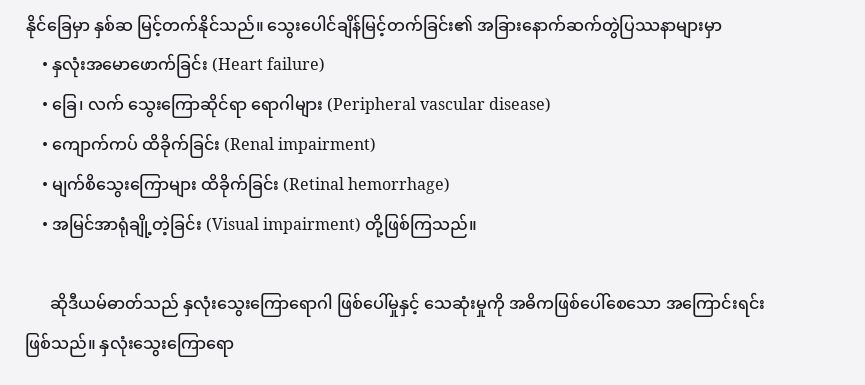နိုင်ခြေမှာ နှစ်ဆ မြင့်တက်နိုင်သည်။ သွေးပေါင်ချိန်မြင့်တက်ခြင်း၏ အခြားနောက်ဆက်တွဲပြဿနာများမှာ
    • နှလုံးအမောဖောက်ခြင်း (Heart failure)
    • ခြေ၊ လက် သွေးကြောဆိုင်ရာ ရောဂါများ (Peripheral vascular disease)
    • ကျောက်ကပ် ထိခိုက်ခြင်း (Renal impairment)
    • မျက်စိသွေးကြောများ ထိခိုက်ခြင်း (Retinal hemorrhage)
    • အမြင်အာရုံချို့တဲ့ခြင်း (Visual impairment) တို့ဖြစ်ကြသည်။

      ဆိုဒီယမ်ဓာတ်သည် နှလုံးသွေးကြောရောဂါ ဖြစ်ပေါ်မှုနှင့် သေဆုံးမှုကို အဓိကဖြစ်ပေါ်စေသော အကြောင်းရင်းဖြစ်သည်။ နှလုံးသွေးကြော‌ရော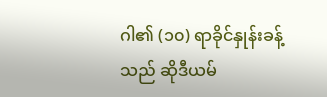ဂါ၏ (၁၀) ရာခိုင်နှုန်းခန့်သည် ဆိုဒီယမ်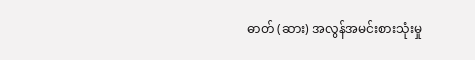ဓာတ် (ဆား) အလွန်အမင်းစားသုံးမှု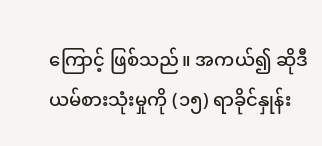ကြောင့် ဖြစ်သည်။ အကယ်၍ ဆိုဒီယမ်စားသုံးမှုကို (၁၅) ရာခိုင်နှုန်း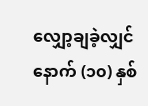လျှော့ချခဲ့လျှင် နောက် (၁၀) နှစ်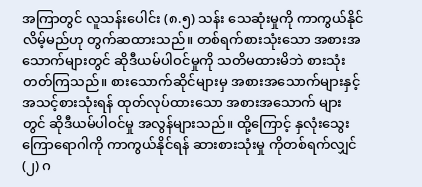အကြာတွင် လူသန်းပေါင်း (၈.၅) သန်း သေဆုံးမှုကို ကာကွယ်နိုင်လိမ့်မည်ဟု တွက်ဆထားသည်။ တစ်ရက်စားသုံးသော အစားအသောက်များတွင် ဆိုဒီယမ်ပါဝင်မှုကို သတိမထားမိဘဲ စားသုံးတတ်ကြသည်။ စားသောက်ဆိုင်များမှ အစားအသောက်များနှင့် အသင့်စားသုံးရန် ထုတ်လုပ်ထားသော အစားအသောက် များတွင် ဆိုဒီယမ်ပါဝင်မှု အလွန်များသည်။ ထို့ကြောင့် နှလုံးသွေးကြောရောဂါကို ကာကွယ်နိုင်ရန် ဆားစားသုံးမှု ကိုတစ်ရက်လျှင် (၂) ဂ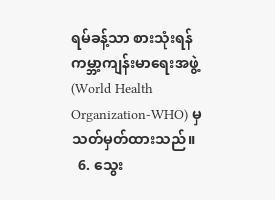ရမ်ခန့်သာ စားသုံးရန် ကမ္ဘာ့ကျန်းမာရေးအဖွဲ့ (World Health Organization-WHO) မှသတ်မှတ်ထားသည်။
  6. သွေး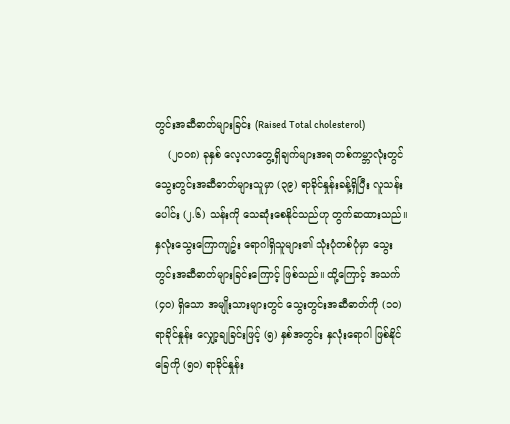တွင်းအဆီဓာတ်များခြင်း (Raised Total cholesterol)
    (၂၀၀၈) ခုနှစ် လေ့လာတွေ့ရှိချက်များအရ တစ်ကမ္ဘာလုံးတွင် သွေးတွင်းအဆီဓာတ်များသူမှာ (၃၉) ရာခိုင်နှုန်းခန့်ရှိပြီး လူသန်းပေါင်း (၂.၆) သန်းကို သေဆုံးစေနိုင်သည်ဟု တွက်ဆထားသည်။ နှလုံးသွေးကြောကျဥ်း ရောဂါရှိသူများ၏ သုံးပုံတစ်ပုံမှာ သွေးတွင်းအဆီဓာတ်များခြင်းကြောင့် ဖြစ်သည်။ ထို့ကြောင့် အသက် (၄၀) ရှိသော အမျိုးသားများတွင် သွေးတွင်းအဆီဓာတ်ကို (၁၀) ရာခိုင်နှုန်း လျှော့ချခြင်းဖြင့် (၅) နှစ်အတွင်း နှလုံးရောဂါ ဖြစ်နိုင်ခြေကို (၅၀) ရာခိုင်နှုန်း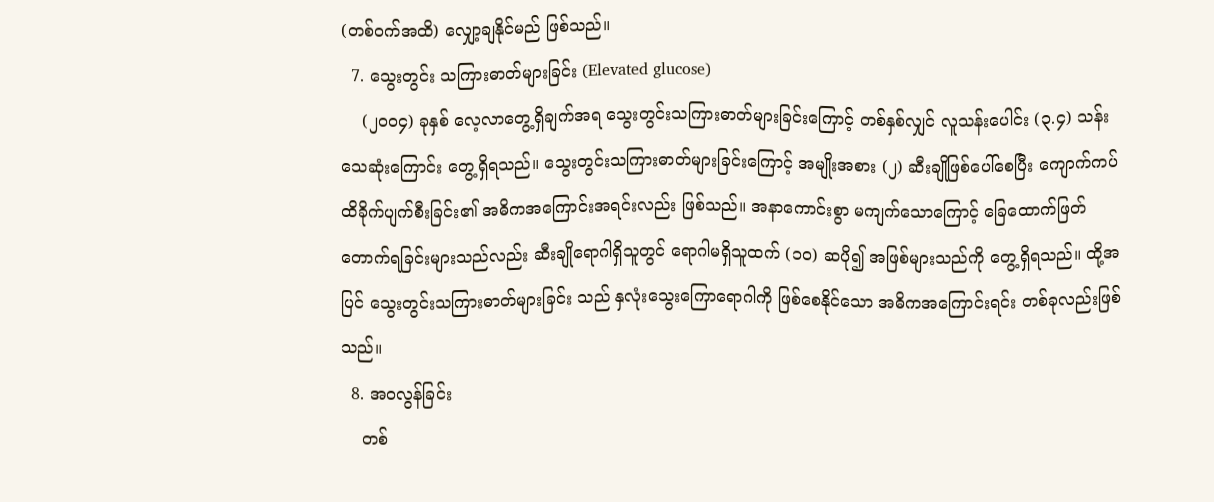(တစ်ဝက်အထိ) လျှော့ချနိုင်မည် ဖြစ်သည်။
  7. သွေးတွင်း သကြားဓာတ်များခြင်း (Elevated glucose)
    (၂၀၀၄) ခုနှစ် လေ့လာတွေ့ရှိချက်အရ သွေးတွင်းသကြားဓာတ်များခြင်းကြောင့် တစ်နှစ်လျှင် လူသန်းပေါင်း (၃.၄) သန်း သေဆုံးကြောင်း တွေ့ရှိရသည်။ သွေးတွင်းသကြားဓာတ်များခြင်းကြောင့် အမျိုးအစား (၂) ဆီးချိုဖြစ်ပေါ်စေပြီး ကျောက်ကပ်ထိခိုက်ပျက်စီးခြင်း၏ အဓိကအကြောင်းအရင်းလည်း ဖြစ်သည်။ အနာကောင်းစွာ မကျက်သောကြောင့် ခြေထောက်ဖြတ်တောက်ရခြင်းများသည်လည်း ဆီးချိုရောဂါရှိသူတွင် ရောဂါမရှိသူထက် (၁၀) ဆပို၍ အဖြစ်များသည်ကို တွေ့ရှိရသည်။ ထို့အပြင် သွေးတွင်းသကြားဓာတ်များခြင်း သည် နှလုံးသွေးကြောရောဂါကို ဖြစ်စေနိုင်သော အဓိကအကြောင်းရင်း တစ်ခုလည်းဖြစ်သည်။
  8. အဝလွန်ခြင်း
    တစ်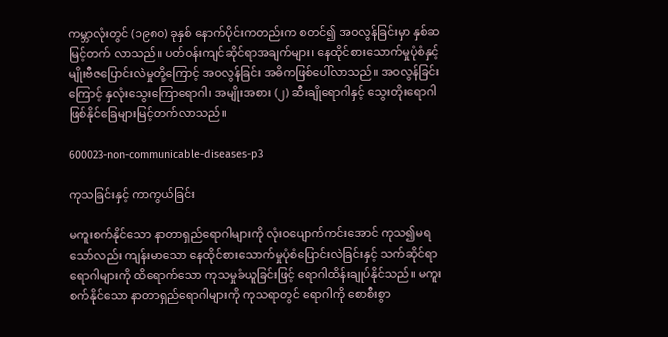ကမ္ဘာလုံးတွင် (၁၉၈၀) ခုနှစ် နောက်ပိုင်းကတည်းက စတင်၍ အဝလွန်ခြင်းမှာ နှစ်ဆမြင့်တက် လာသည်။ ပတ်ဝန်းကျင်ဆိုင်ရာအချက်များ၊ နေထိုင်စားသောက်မှုပုံစံနှင့် မျိုးဗီဇပြောင်းလဲမှုတို့ကြောင့် အဝလွန်ခြင်း အဓိကဖြစ်ပေါ်လာသည်။ အဝလွန်ခြင်းကြောင့် နှလုံးသွေးကြောရောဂါ၊ အမျိုးအစား (၂) ဆီးချို‌ရောဂါနှင့် သွေးတိုး‌ရောဂါ ဖြစ်နိုင်ခြေများမြင့်တက်လာသည်။

600023-non-communicable-diseases-p3

ကုသခြင်းနှင့် ကာကွယ်ခြင်း

မကူးစက်နိုင်သော နာတာရှည်‌ရောဂါများကို လုံးဝပျောက်ကင်းအောင် ကုသ၍မရသော်လည်း ကျန်းမာသော နေထိုင်စားသောက်မှုပုံစံပြောင်းလဲခြင်းနှင့် သက်ဆိုင်ရာရောဂါများကို ထိရောက်သော ကုသမှုခံယူခြင်းဖြင့် ‌ရောဂါထိန်းချုပ်နိုင်သည်။ မကူးစက်နိုင်သော နာတာရှည်‌ရောဂါများကို ကုသရာတွင် ရောဂါကို စောစီးစွာ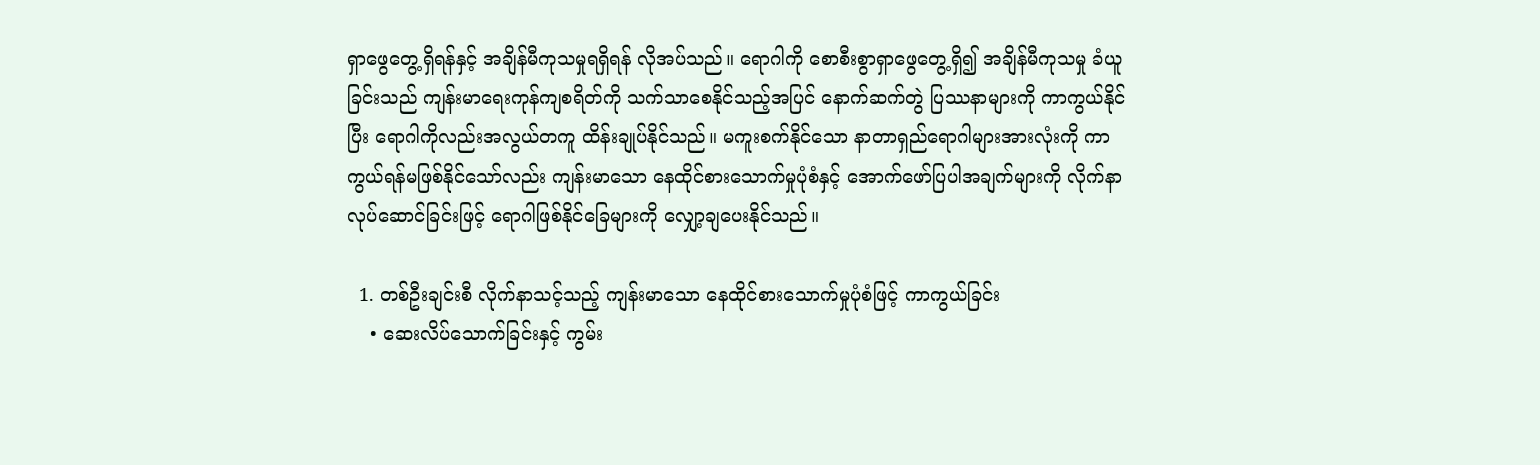ရှာဖွေတွေ့ရှိရန်နှင့် အချိန်မီကုသမှုရရှိရန် လိုအပ်သည်။ ရောဂါကို စောစီးစွာရှာဖွေတွေ့ရှိ၍ အချိန်မီကုသမှု ခံယူခြင်းသည် ကျန်းမာ‌ရေးကုန်ကျစရိတ်ကို သက်သာစေနိုင်သည့်အပြင် နောက်ဆက်တွဲ ပြဿနာများကို ကာကွယ်နိုင်ပြီး ‌ရောဂါကိုလည်းအလွယ်တကူ ထိန်းချုပ်နိုင်သည်။ မကူးစက်နိုင်သော နာတာရှည်‌‌ရောဂါများအားလုံးကို ကာကွယ်ရန်မဖြစ်နိုင်သော်လည်း ကျန်းမာသော နေထိုင်စားသောက်မှုပုံစံနှင့် အောက်ဖော်ပြပါအချက်များကို လိုက်နာလုပ်ဆောင်ခြင်းဖြင့် ရောဂါဖြစ်နိုင်ခြေများကို လျှော့ချပေးနိုင်သည်။

  1. တစ်ဦးချင်းစီ လိုက်နာသင့်သည့် ကျန်းမာသော နေထိုင်စားသောက်မှုပုံစံဖြင့် ကာကွယ်ခြင်း
    • ဆေးလိပ်သောက်ခြင်းနှင့် ကွမ်း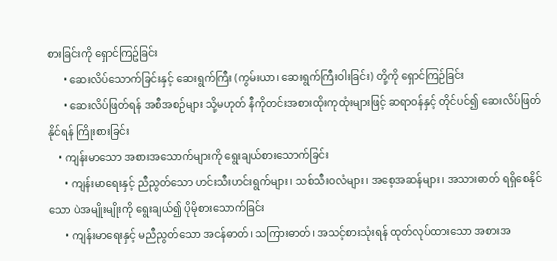စားခြင်းကို ရှောင်ကြဥ်ခြင်း
      • ဆေးလိပ်သောက်ခြင်းနှင့် ဆေးရွက်ကြီး (ကွမ်းယာ၊ ဆေးရွက်ကြီးဝါးခြင်း) တို့ကို ရှောင်ကြဉ်ခြင်း
      • ဆေးလိပ်ဖြတ်ရန် အစီအစဉ်များ သို့မဟုတ် နီကိုတင်းအစားထိုးကုထုံးများဖြင့် ဆရာဝန်နှင့် တိုင်ပင်၍ ဆေးလိပ်ဖြတ်နိုင်ရန် ကြိုးစားခြင်း
    • ကျန်းမာသော အစားအသောက်များကို ရွေးချယ်စားသောက်ခြင်း
      • ကျန်းမာရေးနှင့် ညီညွတ်သော ဟင်းသီးဟင်းရွက်များ၊ သစ်သီးဝလံများ၊ အစေ့အဆန်များ၊ အသားဓာတ် ရရှိစေနိုင်သော ပဲအမျိုးမျိုးကို ရွေးချယ်၍ ပိုမိုစားသောက်ခြင်း
      • ကျန်းမာရေးနှင့် မညီညွတ်သော အငန်ဓာတ်၊ သကြားဓာတ်၊ အသင့်စားသုံးရန် ထုတ်လုပ်ထားသော အစားအ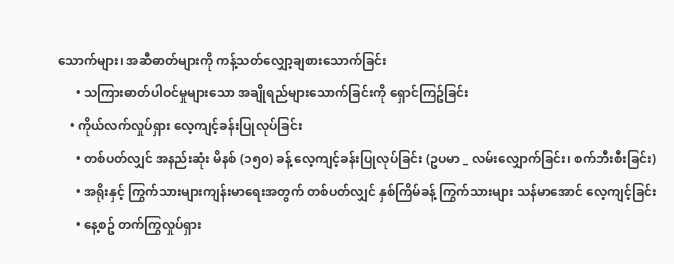သောက်များ၊ အဆီဓာတ်များကို ကန့်သတ်လျှော့ချစားသောက်ခြင်း
      • သကြားဓာတ်ပါဝင်မှုများသော အချိုရည်များသောက်ခြင်းကို ရှောင်ကြဥ်ခြင်း
    • ကိုယ်လက်လှုပ်ရှား လေ့ကျင့်ခန်းပြုလုပ်ခြင်း
      • တစ်ပတ်လျှင် အနည်းဆုံး မိနစ် (၁၅၀) ခန့် လေ့ကျင့်ခန်းပြုလုပ်ခြင်း (ဥပမာ _ လမ်းလျှောက်ခြင်း၊ စက်ဘီးစီးခြင်း)
      • အရိုးနှင့် ကြွက်သားများကျန်းမာရေးအတွက် တစ်ပတ်လျှင် နှစ်ကြိမ်ခန့် ကြွက်သားများ သန်မာအောင် လေ့ကျင့်ခြင်း
      • နေ့စဥ် တက်ကြွလှုပ်ရှား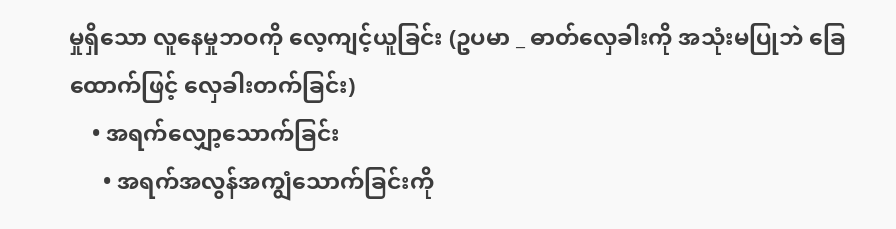မှုရှိသော လူနေမှုဘဝကို လေ့ကျင့်ယူခြင်း (ဥပမာ _ ဓာတ်လှေခါးကို အသုံးမပြုဘဲ ခြေထောက်ဖြင့် လှေခါးတက်ခြင်း)
    • အရက်လျှော့သောက်ခြင်း
      • အရက်အလွန်အကျွံသောက်ခြင်းကို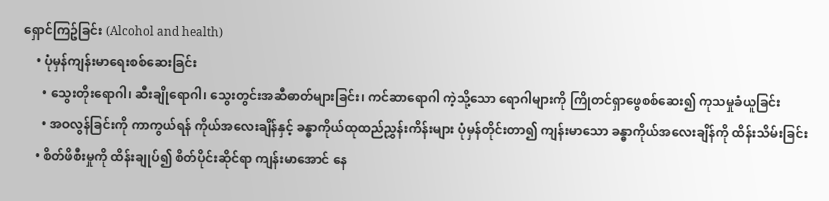ရှောင်ကြဥ်ခြင်း (Alcohol and health)
    • ပုံမှန်ကျန်းမာရေးစစ်ဆေးခြင်း
      • သွေးတိုးရောဂါ၊ ဆီးချိုရောဂါ၊ သွေးတွင်းအဆီဓာတ်များခြင်း၊ ကင်ဆာရောဂါ ကဲ့သို့သော ရောဂါများကို ကြိုတင်ရှာဖွေစစ်ဆေး၍ ကုသမှုခံယူခြင်း
      • အဝလွန်ခြင်းကို ကာကွယ်ရန် ကိုယ်အ‌‌လေးချိန်နှင့် ခန္ဓာကိုယ်ထုထည်ညွှန်းကိန်းများ ပုံမှန်တိုင်းတာ၍ ကျန်းမာသော ခန္ဓာကိုယ်အလေးချိန်ကို ထိန်းသိမ်းခြင်း
    • စိတ်ဖိစီးမှုကို ထိန်းချုပ်၍ စိတ်ပိုင်းဆိုင်ရာ ကျန်းမာအောင် နေ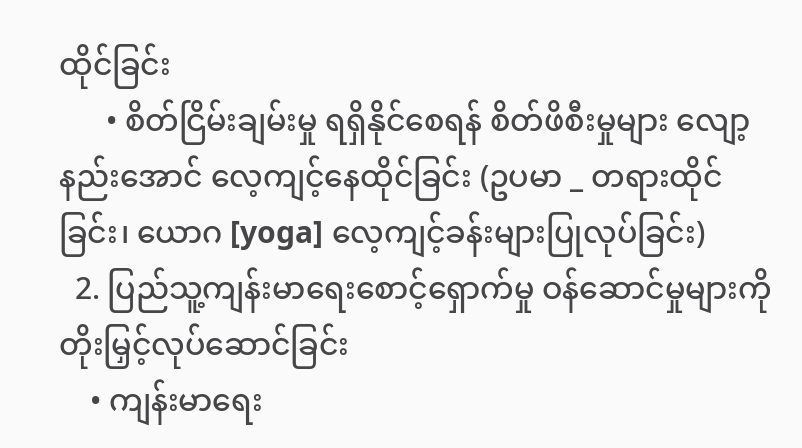ထိုင်ခြင်း
      • စိတ်ငြိမ်းချမ်းမှု ရရှိနိုင်စေရန် စိတ်ဖိစီးမှုများ လျော့နည်းအောင် လေ့ကျင့်နေထိုင်ခြင်း (ဥပမာ _ တရားထိုင်ခြင်း၊ ယောဂ [yoga] လေ့ကျင့်ခန်းများပြုလုပ်ခြင်း)
  2. ပြည်သူ့ကျန်းမာရေးစောင့်ရှောက်မှု ဝန်ဆောင်မှုများကို တိုးမြှင့်လုပ်ဆောင်ခြင်း
    • ကျန်းမာရေး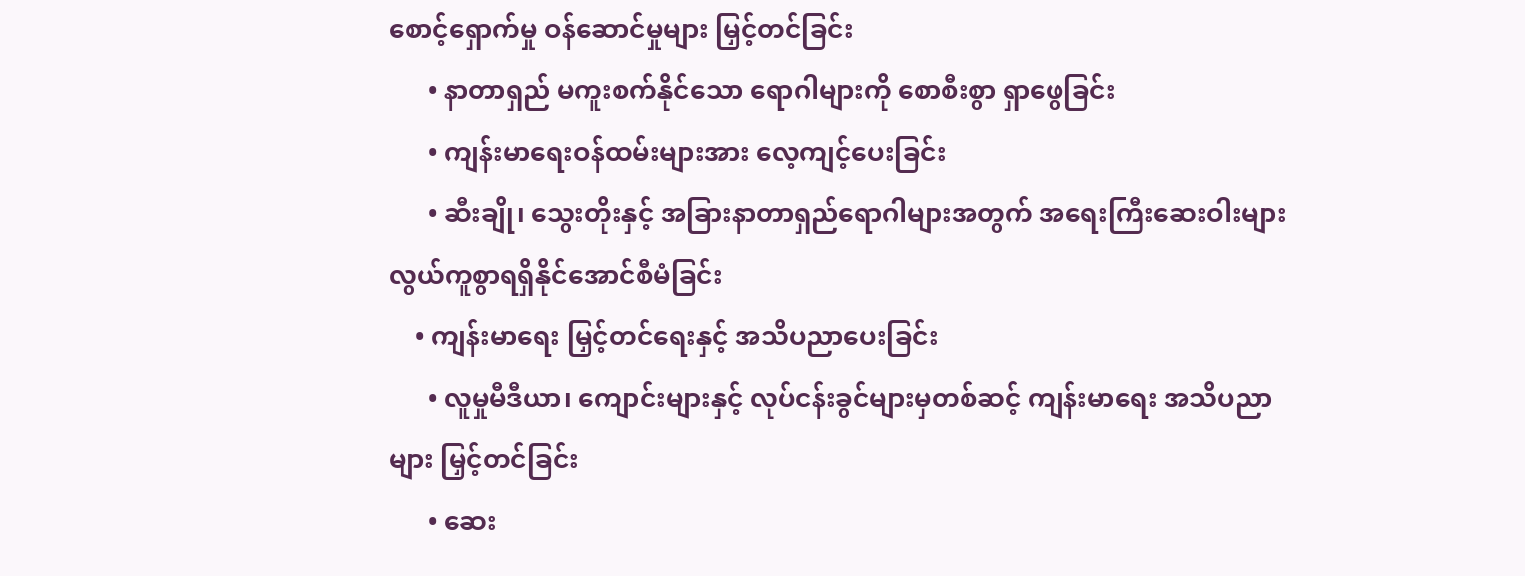စောင့်ရှောက်မှု ဝန်ဆောင်မှုများ မြှင့်တင်ခြင်း
      • နာတာရှည် မကူးစက်နိုင်သော ရောဂါများကို စောစီးစွာ ရှာဖွေခြင်း
      • ကျန်းမာရေးဝန်ထမ်းများအား လေ့ကျင့်ပေးခြင်း
      • ဆီးချို၊ သွေးတိုးနှင့် အခြားနာတာရှည်ရောဂါများအတွက် အရေးကြီးဆေးဝါးများ လွယ်ကူစွာရရှိနိုင်အောင်စီမံခြင်း
    • ကျန်းမာရေး မြှင့်တင်ရေးနှင့် အသိပညာပေးခြင်း
      • လူမှုမီဒီယာ၊ ကျောင်းများနှင့် လုပ်ငန်းခွင်များမှတစ်ဆင့် ကျန်းမာရေး အသိပညာများ မြှင့်တင်ခြင်း
      • ဆေး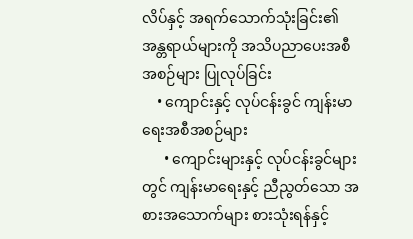လိပ်နှင့် အရက်သောက်သုံးခြင်း၏ အန္တရာယ်များကို အသိပညာပေးအစီအစဉ်များ ပြုလုပ်ခြင်း
    • ကျောင်းနှင့် လုပ်ငန်းခွင် ကျန်းမာရေးအစီအစဉ်များ
      • ကျောင်းများနှင့် လုပ်ငန်းခွင်များတွင် ကျန်းမာရေးနှင့် ညီညွတ်သော အစားအသောက်များ စားသုံးရန်နှင့်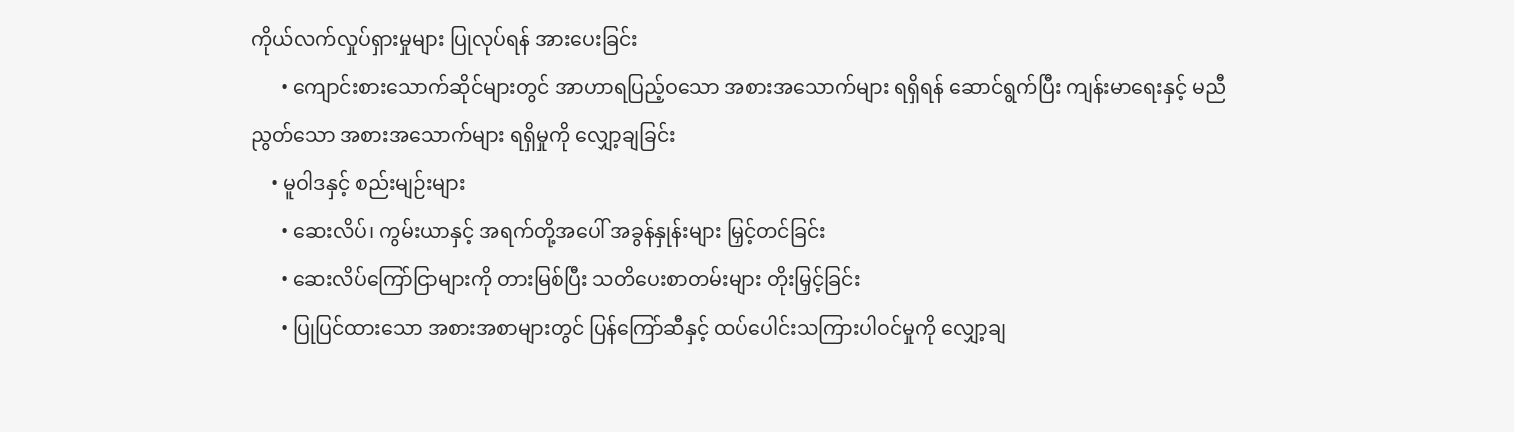ကိုယ်လက်လှုပ်ရှားမှုများ ပြုလုပ်ရန် အားပေးခြင်း
      • ကျောင်းစားသောက်ဆိုင်များတွင် အာဟာရပြည့်ဝသော အစားအသောက်များ ရရှိရန် ဆောင်ရွက်ပြီး ကျန်းမာရေးနှင့် မညီညွတ်သော အစားအသောက်များ ရရှိမှုကို လျှော့ချခြင်း
    • မူဝါဒနှင့် စည်းမျဉ်းများ
      • ဆေးလိပ်၊ ကွမ်းယာနှင့် အရက်တို့အပေါ် အခွန်နှုန်းများ မြှင့်တင်ခြင်း
      • ဆေးလိပ်ကြော်ငြာများကို တားမြစ်ပြီး သတိပေးစာတမ်းများ တိုးမြှင့်ခြင်း
      • ပြုပြင်ထားသော အစားအစာများတွင် ပြန်ကြော်ဆီနှင့် ထပ်ပေါင်းသကြားပါဝင်မှုကို လျှော့ချ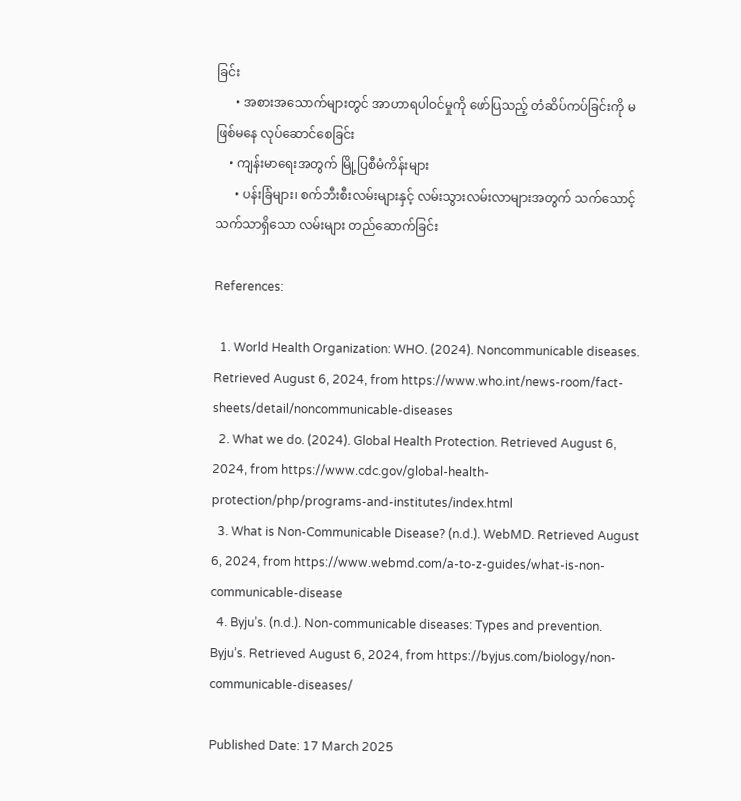ခြင်း
      • အစားအသောက်များတွင် အာဟာရပါဝင်မှုကို ဖော်ပြသည့် တံဆိပ်ကပ်ခြင်းကို မဖြစ်မနေ လုပ်ဆောင်စေခြင်း
    • ကျန်းမာရေးအတွက် မြို့ပြစီမံကိန်းများ
      • ပန်းခြံများ၊ စက်ဘီးစီးလမ်းများနှင့် လမ်းသွားလမ်းလာများအတွက် သက်သောင့်သက်သာရှိသော လမ်းများ တည်ဆောက်ခြင်း

References:

  1. World Health Organization: WHO. (2024). Noncommunicable diseases. Retrieved August 6, 2024, from https://www.who.int/news-room/fact-sheets/detail/noncommunicable-diseases
  2. What we do. (2024). Global Health Protection. Retrieved August 6, 2024, from https://www.cdc.gov/global-health-protection/php/programs-and-institutes/index.html
  3. What is Non-Communicable Disease? (n.d.). WebMD. Retrieved August 6, 2024, from https://www.webmd.com/a-to-z-guides/what-is-non-communicable-disease
  4. Byju’s. (n.d.). Non-communicable diseases: Types and prevention. Byju’s. Retrieved August 6, 2024, from https://byjus.com/biology/non-communicable-diseases/

Published Date: 17 March 2025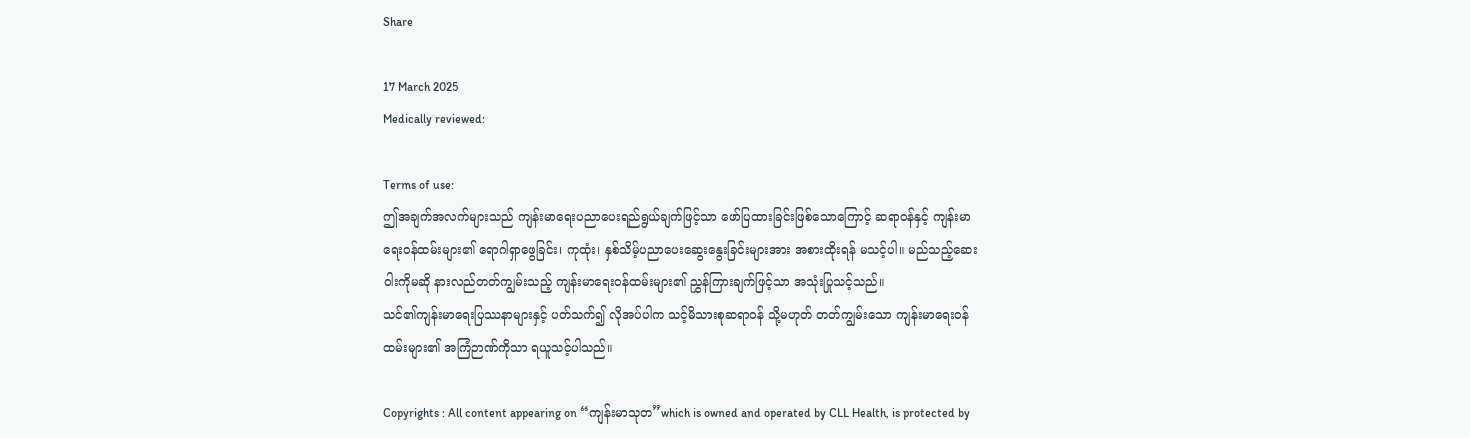Share

17 March 2025
Medically reviewed:

Terms of use:
ဤအချက်အလက်များသည် ကျန်းမာရေးပညာပေးရည်ရွယ်ချက်ဖြင့်သာ ဖော်ပြထားခြင်းဖြစ်သောကြောင့် ဆရာဝန်နှင့် ကျန်းမာရေးဝန်ထမ်းများ၏ ရောဂါရှာဖွေခြင်း၊ ကုထုံး၊ နှစ်သိမ့်ပညာပေးဆွေးနွေးခြင်းများအား အစားထိုးရန် မသင့်ပါ။ မည်သည့်ဆေးဝါးကိုမဆို နားလည်တတ်ကျွမ်းသည့် ကျန်းမာရေးဝန်ထမ်းများ၏ ညွှန်ကြားချက်ဖြင့်သာ အသုံးပြုသင့်သည်။
သင်၏ကျန်းမာရေးပြဿနာများနှင့် ပတ်သက်၍ လိုအပ်ပါက သင့်မိသားစုဆရာဝန် သို့မဟုတ် တတ်ကျွမ်းသော ကျန်းမာရေးဝန်ထမ်းများ၏ အကြံဉာဏ်ကိုသာ ရယူသင့်ပါသည်။

Copyrights : All content appearing on “ကျန်းမာသုတ”which is owned and operated by CLL Health, is protected by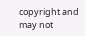copyright and may not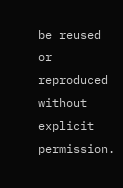be reused or reproduced without explicit permission.